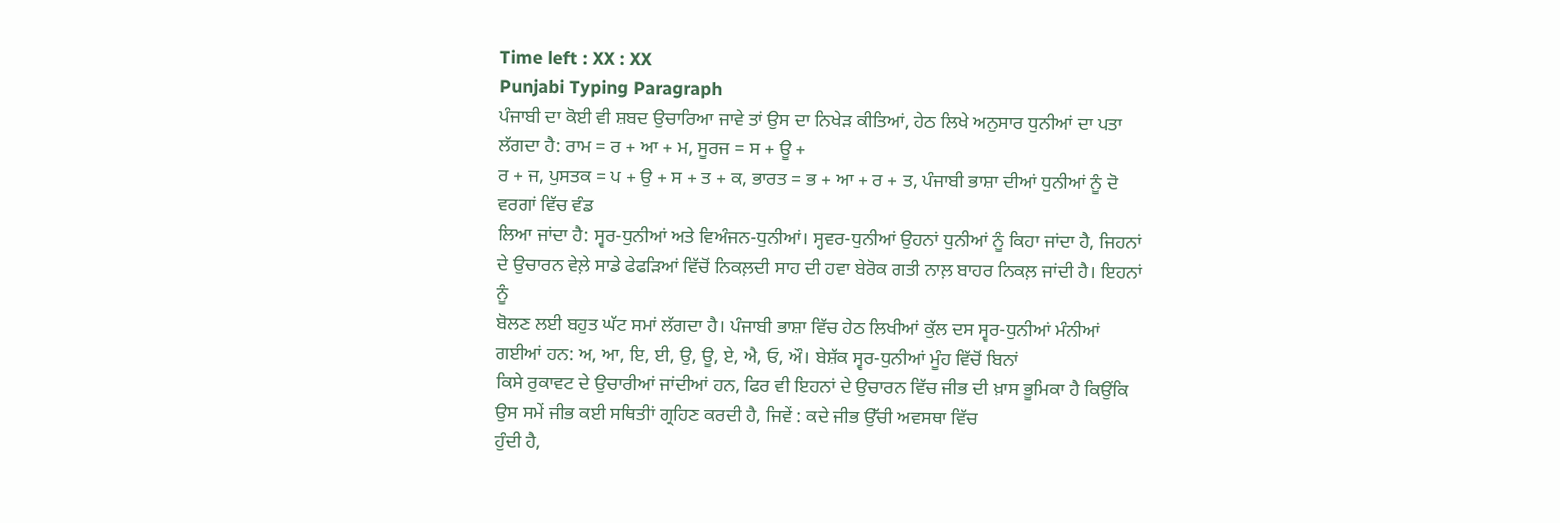Time left : XX : XX
Punjabi Typing Paragraph
ਪੰਜਾਬੀ ਦਾ ਕੋਈ ਵੀ ਸ਼ਬਦ ਉਚਾਰਿਆ ਜਾਵੇ ਤਾਂ ਉਸ ਦਾ ਨਿਖੇੜ ਕੀਤਿਆਂ, ਹੇਠ ਲਿਖੇ ਅਨੁਸਾਰ ਧੁਨੀਆਂ ਦਾ ਪਤਾ ਲੱਗਦਾ ਹੈ: ਰਾਮ = ਰ + ਆ + ਮ, ਸੂਰਜ = ਸ + ਊ +
ਰ + ਜ, ਪੁਸਤਕ = ਪ + ਉ + ਸ + ਤ + ਕ, ਭਾਰਤ = ਭ + ਆ + ਰ + ਤ, ਪੰਜਾਬੀ ਭਾਸ਼ਾ ਦੀਆਂ ਧੁਨੀਆਂ ਨੂੰ ਦੋ ਵਰਗਾਂ ਵਿੱਚ ਵੰਡ
ਲਿਆ ਜਾਂਦਾ ਹੈ: ਸ੍ਵਰ-ਧੁਨੀਆਂ ਅਤੇ ਵਿਅੰਜਨ-ਧੁਨੀਆਂ। ਸ੍ਹਵਰ-ਧੁਨੀਆਂ ਉਹਨਾਂ ਧੁਨੀਆਂ ਨੂੰ ਕਿਹਾ ਜਾਂਦਾ ਹੈ, ਜਿਹਨਾਂ ਦੇ ਉਚਾਰਨ ਵੇਲ਼ੇ ਸਾਡੇ ਫੇਫੜਿਆਂ ਵਿੱਚੋਂ ਨਿਕਲ਼ਦੀ ਸਾਹ ਦੀ ਹਵਾ ਬੇਰੋਕ ਗਤੀ ਨਾਲ਼ ਬਾਹਰ ਨਿਕਲ਼ ਜਾਂਦੀ ਹੈ। ਇਹਨਾਂ ਨੂੰ
ਬੋਲਣ ਲਈ ਬਹੁਤ ਘੱਟ ਸਮਾਂ ਲੱਗਦਾ ਹੈ। ਪੰਜਾਬੀ ਭਾਸ਼ਾ ਵਿੱਚ ਹੇਠ ਲਿਖੀਆਂ ਕੁੱਲ ਦਸ ਸ੍ਵਰ-ਧੁਨੀਆਂ ਮੰਨੀਆਂ ਗਈਆਂ ਹਨ: ਅ, ਆ, ਇ, ਈ, ਉ, ਊ, ਏ, ਐ, ਓ, ਔ। ਬੇਸ਼ੱਕ ਸ੍ਵਰ-ਧੁਨੀਆਂ ਮੂੰਹ ਵਿੱਚੋਂ ਬਿਨਾਂ
ਕਿਸੇ ਰੁਕਾਵਟ ਦੇ ਉਚਾਰੀਆਂ ਜਾਂਦੀਆਂ ਹਨ, ਫਿਰ ਵੀ ਇਹਨਾਂ ਦੇ ਉਚਾਰਨ ਵਿੱਚ ਜੀਭ ਦੀ ਖ਼ਾਸ ਭੂਮਿਕਾ ਹੈ ਕਿਉਂਕਿ ਉਸ ਸਮੇਂ ਜੀਭ ਕਈ ਸਥਿਤੀਾਂ ਗ੍ਰਹਿਣ ਕਰਦੀ ਹੈ, ਜਿਵੇਂ : ਕਦੇ ਜੀਭ ਉੱਚੀ ਅਵਸਥਾ ਵਿੱਚ
ਹੁੰਦੀ ਹੈ,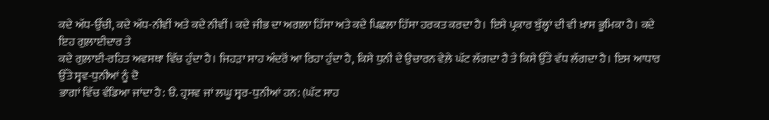ਕਦੇ ਅੱਧ-ਉੱਚੀ, ਕਦੇ ਅੱਧ-ਨੀਵੀਂ ਅਤੇ ਕਦੇ ਨੀਵੀਂ। ਕਦੇ ਜੀਭ ਦਾ ਅਗਲਾ ਹਿੱਸਾ ਅਤੇ ਕਦੇ ਪਿਛਲਾ ਹਿੱਸਾ ਹਰਕਤ ਕਰਦਾ ਹੈ। ਇਸੇ ਪ੍ਰਕਾਰ ਬੁੱਲ੍ਹਾਂ ਦੀ ਵੀ ਖ਼ਾਸ ਭੂਮਿਕਾ ਹੈ। ਕਦੇ ਇਹ ਗੁਲ਼ਾਈਦਾਰ ਤੇ
ਕਦੇ ਗੁਲ਼ਾਈ-ਰਹਿਤ ਅਵਸਥਾ ਵਿੱਚ ਹੁੰਦਾ ਹੈ। ਜਿਹੜਾ ਸਾਹ ਅੰਦਰੋਂ ਆ ਰਿਹਾ ਹੁੰਦਾ ਹੈ, ਕਿਸੇ ਧੁਨੀ ਦੇ ਉਚਾਰਨ ਵੇਲ਼ੇ ਘੱਟ ਲੱਗਦਾ ਹੈ ਤੇ ਕਿਸੇ ਉੱਤੇ ਵੱਧ ਲੱਗਦਾ ਹੈ। ਇਸ ਆਧਾਰ ਉੱਤੇ ਸ੍ਵਵ-ਧੁਨੀਆਂ ਨੂੰ ਦੋ
ਭਾਗਾਂ ਵਿੱਚ ਵੰਡਿਆ ਜਾਂਦਾ ਹੈ: ੳ. ਹ੍ਰਸਵ ਜਾਂ ਲਘੂ ਸ੍ਵਰ-ਧੁਨੀਆਂ ਹਨ: (ਘੱਟ ਸਾਹ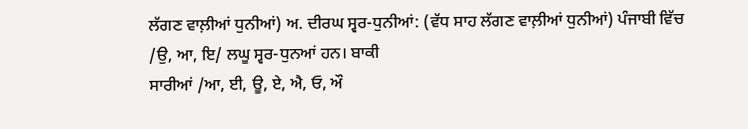ਲੱਗਣ ਵਾਲ਼ੀਆਂ ਧੁਨੀਆਂ) ਅ. ਦੀਰਘ ਸ੍ਵਰ-ਧੁਨੀਆਂ: (ਵੱਧ ਸਾਹ ਲੱਗਣ ਵਾਲ਼ੀਆਂ ਧੁਨੀਆਂ) ਪੰਜਾਬੀ ਵਿੱਚ /ਉ, ਆ, ਇ/ ਲਘੂ ਸ੍ਵਰ-ਧੁਨਆਂ ਹਨ। ਬਾਕੀ
ਸਾਰੀਆਂ /ਆ, ਈ, ਊ, ਏ, ਐ, ਓ, ਔ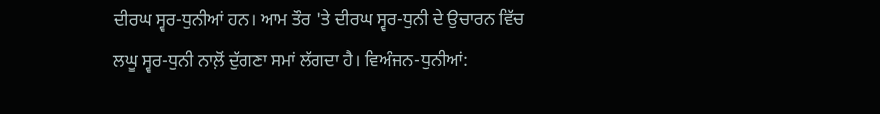ਦੀਰਘ ਸ੍ਵਰ-ਧੁਨੀਆਂ ਹਨ। ਆਮ ਤੌਰ 'ਤੇ ਦੀਰਘ ਸ੍ਵਰ-ਧੁਨੀ ਦੇ ਉਚਾਰਨ ਵਿੱਚ ਲਘੂ ਸ੍ਵਰ-ਧੁਨੀ ਨਾਲ਼ੋਂ ਦੁੱਗਣਾ ਸਮਾਂ ਲੱਗਦਾ ਹੈ। ਵਿਅੰਜਨ-ਧੁਨੀਆਂ: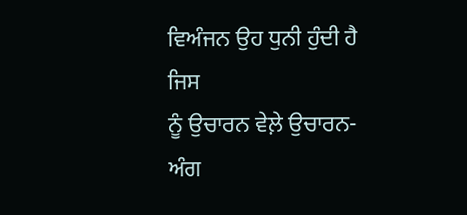ਵਿਅੰਜਨ ਉਹ ਧੁਨੀ ਹੁੰਦੀ ਹੈ ਜਿਸ
ਨੂੰ ਉਚਾਰਨ ਵੇਲ਼ੇ ਉਚਾਰਨ-ਅੰਗ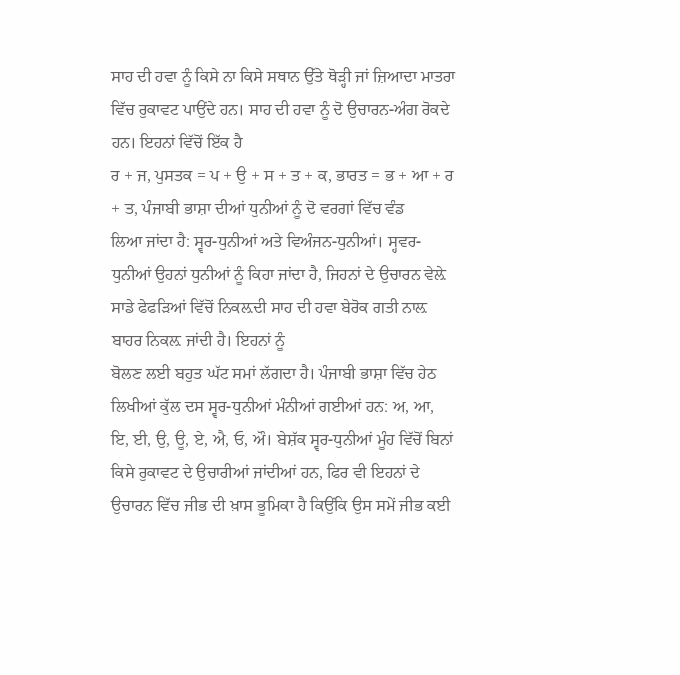ਸਾਹ ਦੀ ਹਵਾ ਨੂੰ ਕਿਸੇ ਨਾ ਕਿਸੇ ਸਥਾਨ ਉੱਤੇ ਥੋੜ੍ਹੀ ਜਾਂ ਜ਼ਿਆਦਾ ਮਾਤਰਾ ਵਿੱਚ ਰੁਕਾਵਟ ਪਾਉਂਦੇ ਹਨ। ਸਾਹ ਦੀ ਹਵਾ ਨੂੰ ਦੋ ਉਚਾਰਨ-ਅੰਗ ਰੋਕਦੇ ਹਨ। ਇਹਨਾਂ ਵਿੱਚੋਂ ਇੱਕ ਹੈ
ਰ + ਜ, ਪੁਸਤਕ = ਪ + ਉ + ਸ + ਤ + ਕ, ਭਾਰਤ = ਭ + ਆ + ਰ + ਤ, ਪੰਜਾਬੀ ਭਾਸ਼ਾ ਦੀਆਂ ਧੁਨੀਆਂ ਨੂੰ ਦੋ ਵਰਗਾਂ ਵਿੱਚ ਵੰਡ
ਲਿਆ ਜਾਂਦਾ ਹੈ: ਸ੍ਵਰ-ਧੁਨੀਆਂ ਅਤੇ ਵਿਅੰਜਨ-ਧੁਨੀਆਂ। ਸ੍ਹਵਰ-ਧੁਨੀਆਂ ਉਹਨਾਂ ਧੁਨੀਆਂ ਨੂੰ ਕਿਹਾ ਜਾਂਦਾ ਹੈ, ਜਿਹਨਾਂ ਦੇ ਉਚਾਰਨ ਵੇਲ਼ੇ ਸਾਡੇ ਫੇਫੜਿਆਂ ਵਿੱਚੋਂ ਨਿਕਲ਼ਦੀ ਸਾਹ ਦੀ ਹਵਾ ਬੇਰੋਕ ਗਤੀ ਨਾਲ਼ ਬਾਹਰ ਨਿਕਲ਼ ਜਾਂਦੀ ਹੈ। ਇਹਨਾਂ ਨੂੰ
ਬੋਲਣ ਲਈ ਬਹੁਤ ਘੱਟ ਸਮਾਂ ਲੱਗਦਾ ਹੈ। ਪੰਜਾਬੀ ਭਾਸ਼ਾ ਵਿੱਚ ਹੇਠ ਲਿਖੀਆਂ ਕੁੱਲ ਦਸ ਸ੍ਵਰ-ਧੁਨੀਆਂ ਮੰਨੀਆਂ ਗਈਆਂ ਹਨ: ਅ, ਆ, ਇ, ਈ, ਉ, ਊ, ਏ, ਐ, ਓ, ਔ। ਬੇਸ਼ੱਕ ਸ੍ਵਰ-ਧੁਨੀਆਂ ਮੂੰਹ ਵਿੱਚੋਂ ਬਿਨਾਂ
ਕਿਸੇ ਰੁਕਾਵਟ ਦੇ ਉਚਾਰੀਆਂ ਜਾਂਦੀਆਂ ਹਨ, ਫਿਰ ਵੀ ਇਹਨਾਂ ਦੇ ਉਚਾਰਨ ਵਿੱਚ ਜੀਭ ਦੀ ਖ਼ਾਸ ਭੂਮਿਕਾ ਹੈ ਕਿਉਂਕਿ ਉਸ ਸਮੇਂ ਜੀਭ ਕਈ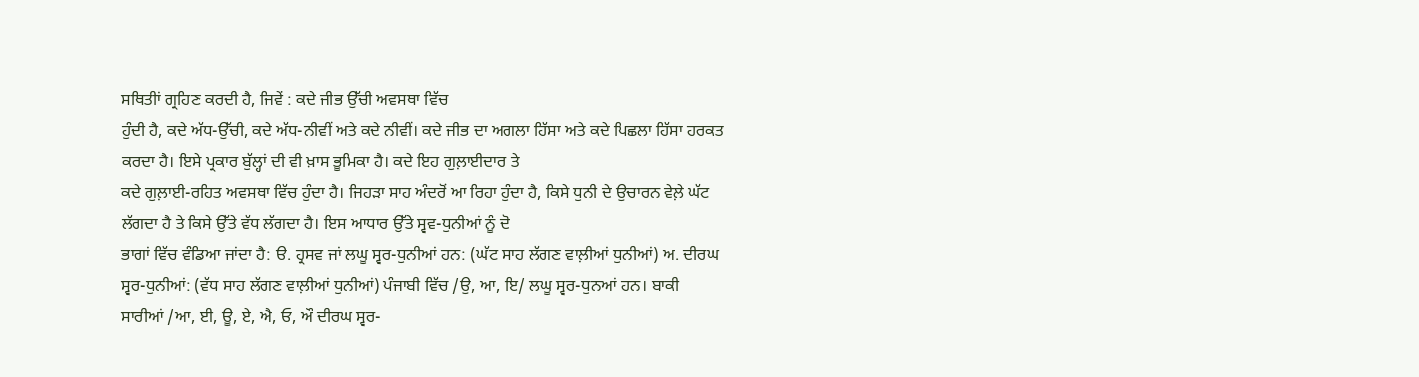ਸਥਿਤੀਾਂ ਗ੍ਰਹਿਣ ਕਰਦੀ ਹੈ, ਜਿਵੇਂ : ਕਦੇ ਜੀਭ ਉੱਚੀ ਅਵਸਥਾ ਵਿੱਚ
ਹੁੰਦੀ ਹੈ, ਕਦੇ ਅੱਧ-ਉੱਚੀ, ਕਦੇ ਅੱਧ-ਨੀਵੀਂ ਅਤੇ ਕਦੇ ਨੀਵੀਂ। ਕਦੇ ਜੀਭ ਦਾ ਅਗਲਾ ਹਿੱਸਾ ਅਤੇ ਕਦੇ ਪਿਛਲਾ ਹਿੱਸਾ ਹਰਕਤ ਕਰਦਾ ਹੈ। ਇਸੇ ਪ੍ਰਕਾਰ ਬੁੱਲ੍ਹਾਂ ਦੀ ਵੀ ਖ਼ਾਸ ਭੂਮਿਕਾ ਹੈ। ਕਦੇ ਇਹ ਗੁਲ਼ਾਈਦਾਰ ਤੇ
ਕਦੇ ਗੁਲ਼ਾਈ-ਰਹਿਤ ਅਵਸਥਾ ਵਿੱਚ ਹੁੰਦਾ ਹੈ। ਜਿਹੜਾ ਸਾਹ ਅੰਦਰੋਂ ਆ ਰਿਹਾ ਹੁੰਦਾ ਹੈ, ਕਿਸੇ ਧੁਨੀ ਦੇ ਉਚਾਰਨ ਵੇਲ਼ੇ ਘੱਟ ਲੱਗਦਾ ਹੈ ਤੇ ਕਿਸੇ ਉੱਤੇ ਵੱਧ ਲੱਗਦਾ ਹੈ। ਇਸ ਆਧਾਰ ਉੱਤੇ ਸ੍ਵਵ-ਧੁਨੀਆਂ ਨੂੰ ਦੋ
ਭਾਗਾਂ ਵਿੱਚ ਵੰਡਿਆ ਜਾਂਦਾ ਹੈ: ੳ. ਹ੍ਰਸਵ ਜਾਂ ਲਘੂ ਸ੍ਵਰ-ਧੁਨੀਆਂ ਹਨ: (ਘੱਟ ਸਾਹ ਲੱਗਣ ਵਾਲ਼ੀਆਂ ਧੁਨੀਆਂ) ਅ. ਦੀਰਘ ਸ੍ਵਰ-ਧੁਨੀਆਂ: (ਵੱਧ ਸਾਹ ਲੱਗਣ ਵਾਲ਼ੀਆਂ ਧੁਨੀਆਂ) ਪੰਜਾਬੀ ਵਿੱਚ /ਉ, ਆ, ਇ/ ਲਘੂ ਸ੍ਵਰ-ਧੁਨਆਂ ਹਨ। ਬਾਕੀ
ਸਾਰੀਆਂ /ਆ, ਈ, ਊ, ਏ, ਐ, ਓ, ਔ ਦੀਰਘ ਸ੍ਵਰ-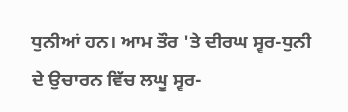ਧੁਨੀਆਂ ਹਨ। ਆਮ ਤੌਰ 'ਤੇ ਦੀਰਘ ਸ੍ਵਰ-ਧੁਨੀ ਦੇ ਉਚਾਰਨ ਵਿੱਚ ਲਘੂ ਸ੍ਵਰ-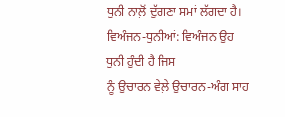ਧੁਨੀ ਨਾਲ਼ੋਂ ਦੁੱਗਣਾ ਸਮਾਂ ਲੱਗਦਾ ਹੈ। ਵਿਅੰਜਨ-ਧੁਨੀਆਂ: ਵਿਅੰਜਨ ਉਹ ਧੁਨੀ ਹੁੰਦੀ ਹੈ ਜਿਸ
ਨੂੰ ਉਚਾਰਨ ਵੇਲ਼ੇ ਉਚਾਰਨ-ਅੰਗ ਸਾਹ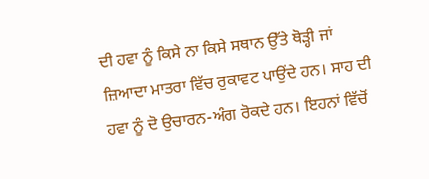ਦੀ ਹਵਾ ਨੂੰ ਕਿਸੇ ਨਾ ਕਿਸੇ ਸਥਾਨ ਉੱਤੇ ਥੋੜ੍ਹੀ ਜਾਂ ਜ਼ਿਆਦਾ ਮਾਤਰਾ ਵਿੱਚ ਰੁਕਾਵਟ ਪਾਉਂਦੇ ਹਨ। ਸਾਹ ਦੀ ਹਵਾ ਨੂੰ ਦੋ ਉਚਾਰਨ-ਅੰਗ ਰੋਕਦੇ ਹਨ। ਇਹਨਾਂ ਵਿੱਚੋਂ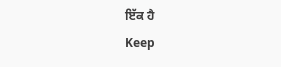ਇੱਕ ਹੈ
Keep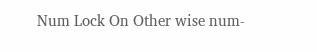Num Lock On Other wise num-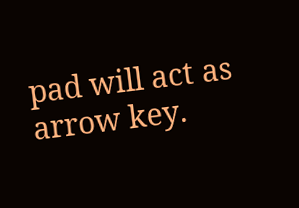pad will act as arrow key.